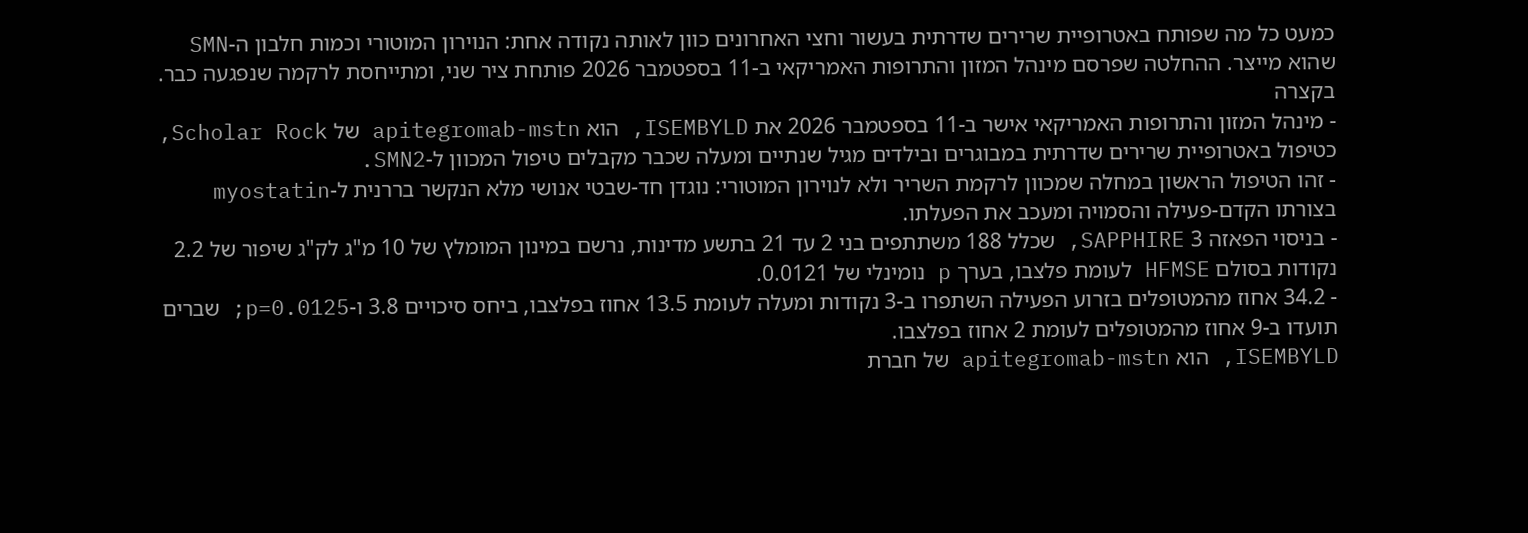כמעט כל מה שפותח באטרופיית שרירים שדרתית בעשור וחצי האחרונים כוון לאותה נקודה אחת: הנוירון המוטורי וכמות חלבון ה-SMN שהוא מייצר. ההחלטה שפרסם מינהל המזון והתרופות האמריקאי ב-11 בספטמבר 2026 פותחת ציר שני, ומתייחסת לרקמה שנפגעה כבר.
בקצרה
- מינהל המזון והתרופות האמריקאי אישר ב-11 בספטמבר 2026 את ISEMBYLD, הוא apitegromab-mstn של Scholar Rock, כטיפול באטרופיית שרירים שדרתית במבוגרים ובילדים מגיל שנתיים ומעלה שכבר מקבלים טיפול המכוון ל-SMN2.
- זהו הטיפול הראשון במחלה שמכוון לרקמת השריר ולא לנוירון המוטורי: נוגדן חד-שבטי אנושי מלא הנקשר בררנית ל-myostatin בצורתו הקדם-פעילה והסמויה ומעכב את הפעלתו.
- בניסוי הפאזה 3 SAPPHIRE, שכלל 188 משתתפים בני 2 עד 21 בתשע מדינות, נרשם במינון המומלץ של 10 מ"ג לק"ג שיפור של 2.2 נקודות בסולם HFMSE לעומת פלצבו, בערך p נומינלי של 0.0121.
- 34.2 אחוז מהמטופלים בזרוע הפעילה השתפרו ב-3 נקודות ומעלה לעומת 13.5 אחוז בפלצבו, ביחס סיכויים 3.8 ו-p=0.0125; שברים תועדו ב-9 אחוז מהמטופלים לעומת 2 אחוז בפלצבו.
ISEMBYLD, הוא apitegromab-mstn של חברת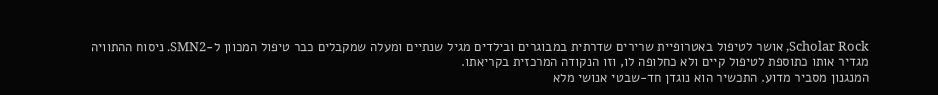Scholar Rock, אושר לטיפול באטרופיית שרירים שדרתית במבוגרים ובילדים מגיל שנתיים ומעלה שמקבלים כבר טיפול המכוון ל-SMN2. ניסוח ההתוויה מגדיר אותו כתוספת לטיפול קיים ולא כחלופה לו, וזו הנקודה המרכזית בקריאתו.
המנגנון מסביר מדוע. התכשיר הוא נוגדן חד-שבטי אנושי מלא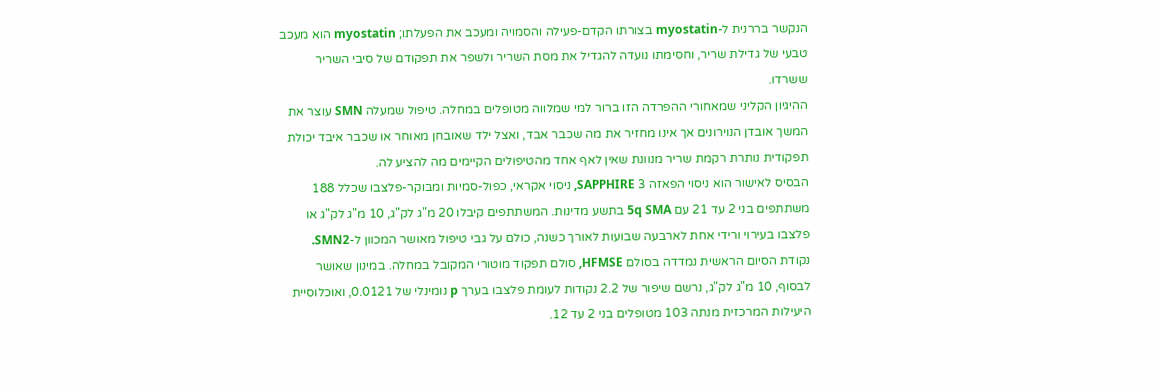הנקשר בררנית ל-myostatin בצורתו הקדם-פעילה והסמויה ומעכב את הפעלתו; myostatin הוא מעכב טבעי של גדילת שריר, וחסימתו נועדה להגדיל את מסת השריר ולשפר את תפקודם של סיבי השריר ששרדו.
ההיגיון הקליני שמאחורי ההפרדה הזו ברור למי שמלווה מטופלים במחלה. טיפול שמעלה SMN עוצר את המשך אובדן הנוירונים אך אינו מחזיר את מה שכבר אבד, ואצל ילד שאובחן מאוחר או שכבר איבד יכולת תפקודית נותרת רקמת שריר מנוונת שאין לאף אחד מהטיפולים הקיימים מה להציע לה.
הבסיס לאישור הוא ניסוי הפאזה 3 SAPPHIRE, ניסוי אקראי, כפול-סמיות ומבוקר-פלצבו שכלל 188 משתתפים בני 2 עד 21 עם 5q SMA בתשע מדינות. המשתתפים קיבלו 20 מ"ג לק"ג, 10 מ"ג לק"ג או פלצבו בעירוי ורידי אחת לארבעה שבועות לאורך כשנה, כולם על גבי טיפול מאושר המכוון ל-SMN2.
נקודת הסיום הראשית נמדדה בסולם HFMSE, סולם תפקוד מוטורי המקובל במחלה. במינון שאושר לבסוף, 10 מ"ג לק"ג, נרשם שיפור של 2.2 נקודות לעומת פלצבו בערך p נומינלי של 0.0121, ואוכלוסיית היעילות המרכזית מנתה 103 מטופלים בני 2 עד 12.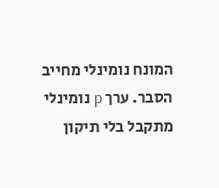המונח נומינלי מחייב הסבר. ערך p נומינלי מתקבל בלי תיקון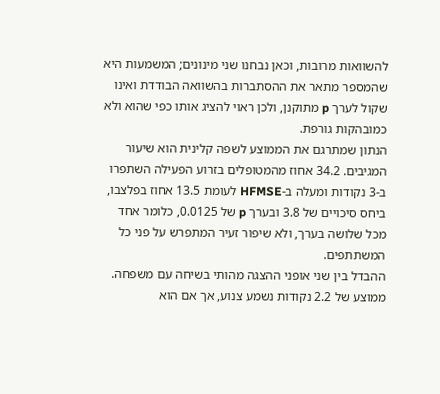להשוואות מרובות, וכאן נבחנו שני מינונים; המשמעות היא שהמספר מתאר את ההסתברות בהשוואה הבודדת ואינו שקול לערך p מתוקנן, ולכן ראוי להציג אותו כפי שהוא ולא כמובהקות גורפת.
הנתון שמתרגם את הממוצע לשפה קלינית הוא שיעור המגיבים. 34.2 אחוז מהמטופלים בזרוע הפעילה השתפרו ב-3 נקודות ומעלה ב-HFMSE לעומת 13.5 אחוז בפלצבו, ביחס סיכויים של 3.8 ובערך p של 0.0125, כלומר אחד מכל שלושה בערך, ולא שיפור זעיר המתפרש על פני כל המשתתפים.
ההבדל בין שני אופני ההצגה מהותי בשיחה עם משפחה. ממוצע של 2.2 נקודות נשמע צנוע, אך אם הוא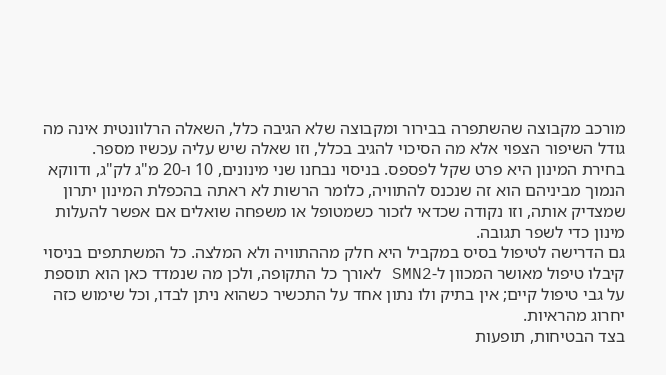מורכב מקבוצה שהשתפרה בבירור ומקבוצה שלא הגיבה כלל, השאלה הרלוונטית אינה מה גודל השיפור הצפוי אלא מה הסיכוי להגיב בכלל, וזו שאלה שיש עליה עכשיו מספר.
בחירת המינון היא פרט שקל לפספס. בניסוי נבחנו שני מינונים, 10 ו-20 מ"ג לק"ג, ודווקא הנמוך מביניהם הוא זה שנכנס להתוויה, כלומר הרשות לא ראתה בהכפלת המינון יתרון שמצדיק אותה, וזו נקודה שכדאי לזכור כשמטופל או משפחה שואלים אם אפשר להעלות מינון כדי לשפר תגובה.
גם הדרישה לטיפול בסיס במקביל היא חלק מההתוויה ולא המלצה. כל המשתתפים בניסוי קיבלו טיפול מאושר המכוון ל-SMN2 לאורך כל התקופה, ולכן מה שנמדד כאן הוא תוספת על גבי טיפול קיים; אין בתיק ולו נתון אחד על התכשיר כשהוא ניתן לבדו, וכל שימוש כזה יחרוג מהראיות.
בצד הבטיחות, תופעות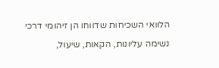הלוואי השכיחות שדווחו הן זיהומי דרכי נשימה עליונות, הקאות, שיעול,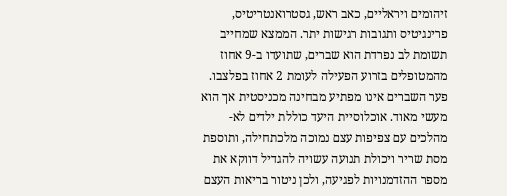זיהומים ויראליים, כאב ראש, גסטרואנטריטיס, פרינגיטיס ותגובות רגישות יתר. הממצא שמחייב תשומת לב נפרדת הוא שברים, שתועדו ב-9 אחוז מהמטופלים בזרוע הפעילה לעומת 2 אחוז בפלצבו.
פער השברים אינו מפתיע מבחינה מכניסטית אך הוא מעשי מאוד. אוכלוסיית היעד כוללת ילדים לא-מהלכים עם צפיפות עצם נמוכה מלכתחילה, ותוספת מסת שריר ויכולת תנועה עשויה להגדיל דווקא את מספר ההזדמנויות לפגיעה, ולכן ניטור בריאות העצם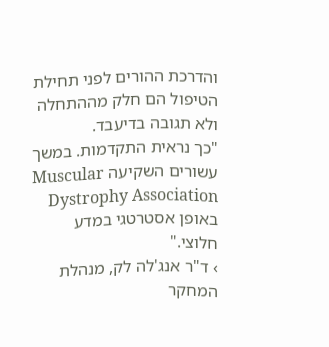והדרכת ההורים לפני תחילת הטיפול הם חלק מההתחלה ולא תגובה בדיעבד.
"כך נראית התקדמות. במשך עשורים השקיעה Muscular Dystrophy Association באופן אסטרטגי במדע חלוצי."
› ד"ר אנג'לה לק, מנהלת המחקר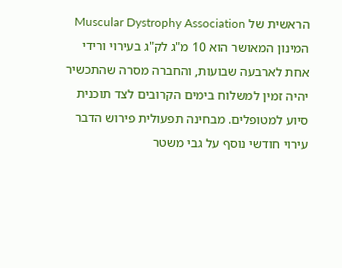הראשית של Muscular Dystrophy Association
המינון המאושר הוא 10 מ"ג לק"ג בעירוי ורידי אחת לארבעה שבועות, והחברה מסרה שהתכשיר יהיה זמין למשלוח בימים הקרובים לצד תוכנית סיוע למטופלים. מבחינה תפעולית פירוש הדבר עירוי חודשי נוסף על גבי משטר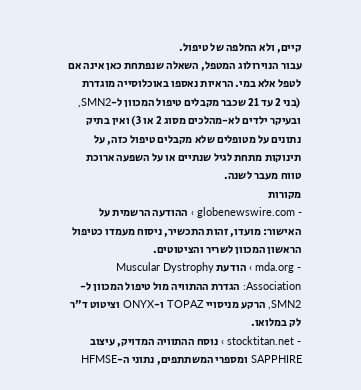קיים, ולא החלפה של טיפול.
עבור הנוירולוג המטפל, השאלה שנפתחת כאן אינה אם לטפל אלא במי. הראיות נאספו באוכלוסייה מוגדרת (בני 2 עד 21 שכבר מקבלים טיפול המכוון ל-SMN2, ובעיקר ילדים לא-מהלכים מסוג 2 או 3) ואין בתיק נתונים על מטופלים שלא מקבלים טיפול כזה, על תינוקות מתחת לגיל שנתיים או על השפעה ארוכת טווח מעבר לשנה.
מקורות
- globenewswire.com › ההודעה הרשמית על האישור: מועדו, זהות התכשיר, ניסוח מעמדו כטיפול הראשון המכוון לשריר והציטוטים.
- mda.org › הודעת Muscular Dystrophy Association: הגדרת ההתוויה מול טיפול המכוון ל-SMN2, הרקע מניסויי TOPAZ ו-ONYX וציטוט ד"ר לק במלואו.
- stocktitan.net › נוסח ההתוויה המדויק, עיצוב SAPPHIRE ומספרי המשתתפים, נתוני ה-HFMSE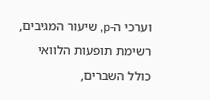וערכי ה-p, שיעור המגיבים, רשימת תופעות הלוואי כולל השברים,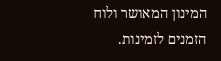המינון המאושר ולוח הזמנים לזמינות.